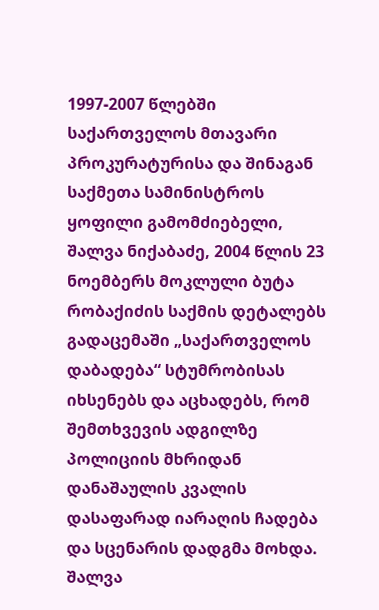1997-2007 წლებში საქართველოს მთავარი პროკურატურისა და შინაგან საქმეთა სამინისტროს ყოფილი გამომძიებელი, შალვა ნიქაბაძე, 2004 წლის 23 ნოემბერს მოკლული ბუტა რობაქიძის საქმის დეტალებს გადაცემაში „საქართველოს დაბადება“ სტუმრობისას იხსენებს და აცხადებს, რომ შემთხვევის ადგილზე პოლიციის მხრიდან დანაშაულის კვალის დასაფარად იარაღის ჩადება და სცენარის დადგმა მოხდა.
შალვა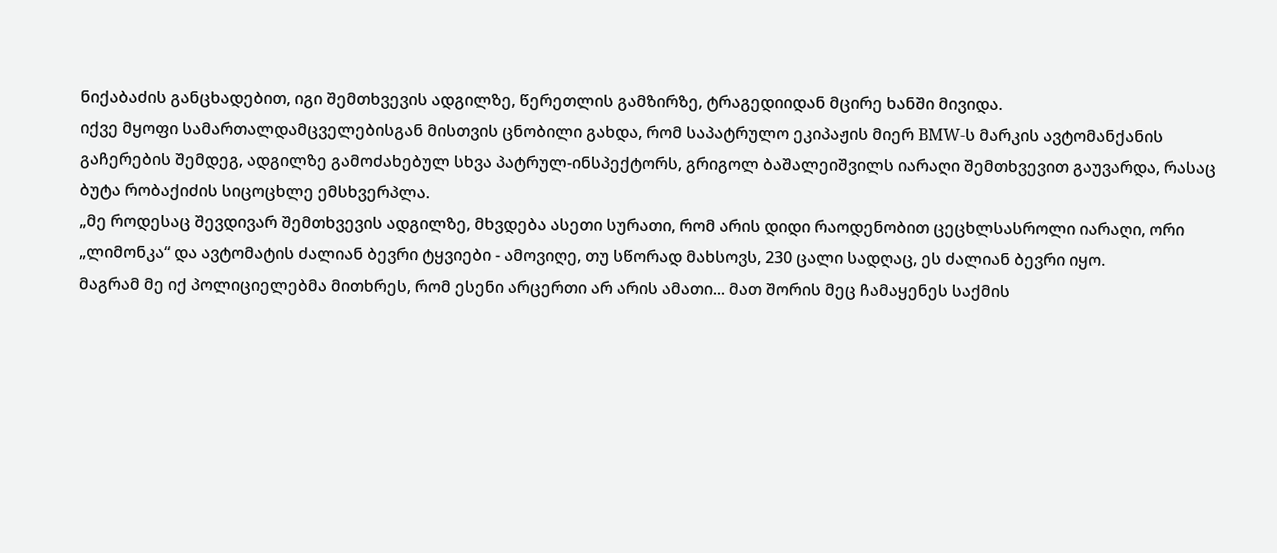ნიქაბაძის განცხადებით, იგი შემთხვევის ადგილზე, წერეთლის გამზირზე, ტრაგედიიდან მცირე ხანში მივიდა.
იქვე მყოფი სამართალდამცველებისგან მისთვის ცნობილი გახდა, რომ საპატრულო ეკიპაჟის მიერ BMW-ს მარკის ავტომანქანის გაჩერების შემდეგ, ადგილზე გამოძახებულ სხვა პატრულ-ინსპექტორს, გრიგოლ ბაშალეიშვილს იარაღი შემთხვევით გაუვარდა, რასაც ბუტა რობაქიძის სიცოცხლე ემსხვერპლა.
„მე როდესაც შევდივარ შემთხვევის ადგილზე, მხვდება ასეთი სურათი, რომ არის დიდი რაოდენობით ცეცხლსასროლი იარაღი, ორი „ლიმონკა“ და ავტომატის ძალიან ბევრი ტყვიები - ამოვიღე, თუ სწორად მახსოვს, 230 ცალი სადღაც, ეს ძალიან ბევრი იყო.
მაგრამ მე იქ პოლიციელებმა მითხრეს, რომ ესენი არცერთი არ არის ამათი... მათ შორის მეც ჩამაყენეს საქმის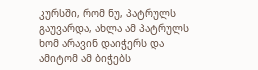კურსში, რომ ნუ, პატრულს გაუვარდა, ახლა ამ პატრულს ხომ არავინ დაიჭერს და ამიტომ ამ ბიჭებს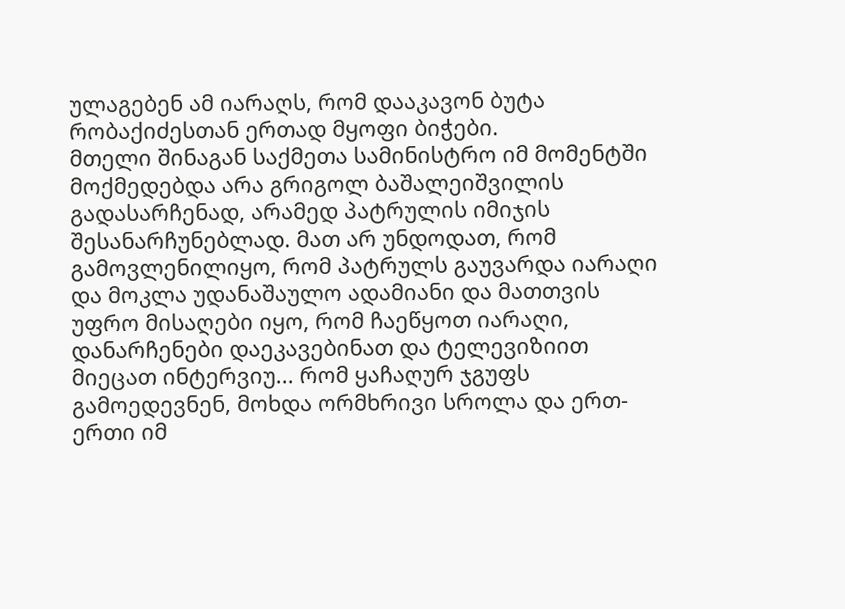ულაგებენ ამ იარაღს, რომ დააკავონ ბუტა რობაქიძესთან ერთად მყოფი ბიჭები.
მთელი შინაგან საქმეთა სამინისტრო იმ მომენტში მოქმედებდა არა გრიგოლ ბაშალეიშვილის გადასარჩენად, არამედ პატრულის იმიჯის შესანარჩუნებლად. მათ არ უნდოდათ, რომ გამოვლენილიყო, რომ პატრულს გაუვარდა იარაღი და მოკლა უდანაშაულო ადამიანი და მათთვის უფრო მისაღები იყო, რომ ჩაეწყოთ იარაღი, დანარჩენები დაეკავებინათ და ტელევიზიით მიეცათ ინტერვიუ... რომ ყაჩაღურ ჯგუფს გამოედევნენ, მოხდა ორმხრივი სროლა და ერთ-ერთი იმ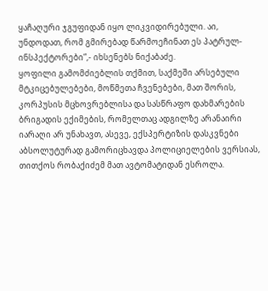ყაჩაღური ჯგუფიდან იყო ლიკვიდირებული. აი, უნდოდათ, რომ გმირებად წარმოეჩინათ ეს პატრულ-ინსპექტორები“,- იხსენებს ნიქაბაძე.
ყოფილი გამომძიებლის თქმით, საქმეში არსებული მტკიცებულებები, მოწმეთა ჩვენებები, მათ შორის, კორპუსის მცხოვრებლისა და სასწრაფო დახმარების ბრიგადის ექიმების, რომელთაც ადგილზე არანაირი იარაღი არ უნახავთ, ასევე, ექსპერტიზის დასკვნები აბსოლუტურად გამორიცხავდა პოლიციელების ვერსიას, თითქოს რობაქიძემ მათ ავტომატიდან ესროლა.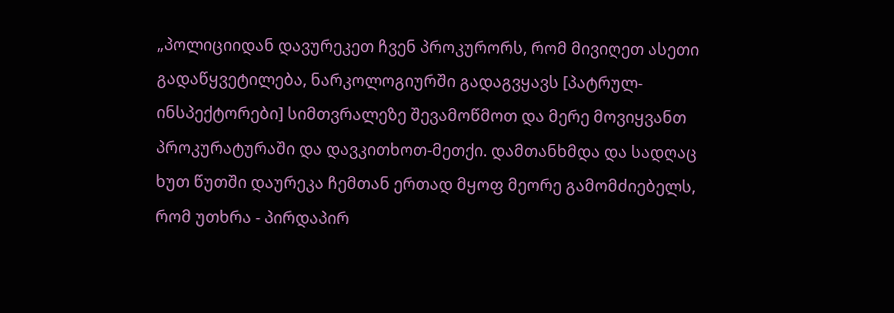„პოლიციიდან დავურეკეთ ჩვენ პროკურორს, რომ მივიღეთ ასეთი გადაწყვეტილება, ნარკოლოგიურში გადაგვყავს [პატრულ-ინსპექტორები] სიმთვრალეზე შევამოწმოთ და მერე მოვიყვანთ პროკურატურაში და დავკითხოთ-მეთქი. დამთანხმდა და სადღაც ხუთ წუთში დაურეკა ჩემთან ერთად მყოფ მეორე გამომძიებელს, რომ უთხრა - პირდაპირ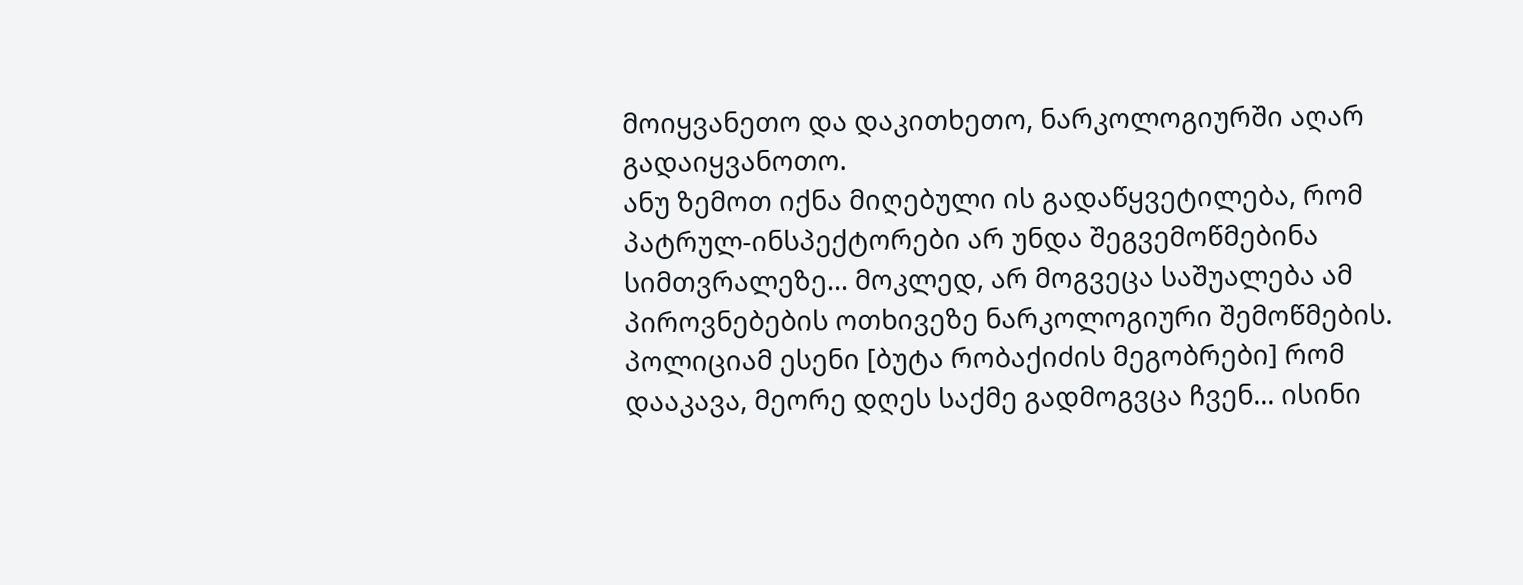მოიყვანეთო და დაკითხეთო, ნარკოლოგიურში აღარ გადაიყვანოთო.
ანუ ზემოთ იქნა მიღებული ის გადაწყვეტილება, რომ პატრულ-ინსპექტორები არ უნდა შეგვემოწმებინა სიმთვრალეზე... მოკლედ, არ მოგვეცა საშუალება ამ პიროვნებების ოთხივეზე ნარკოლოგიური შემოწმების.
პოლიციამ ესენი [ბუტა რობაქიძის მეგობრები] რომ დააკავა, მეორე დღეს საქმე გადმოგვცა ჩვენ... ისინი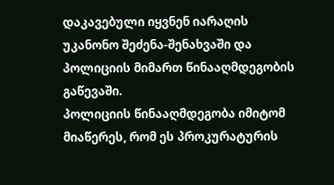დაკავებული იყვნენ იარაღის უკანონო შეძენა-შენახვაში და პოლიციის მიმართ წინააღმდეგობის გაწევაში.
პოლიციის წინააღმდეგობა იმიტომ მიაწერეს, რომ ეს პროკურატურის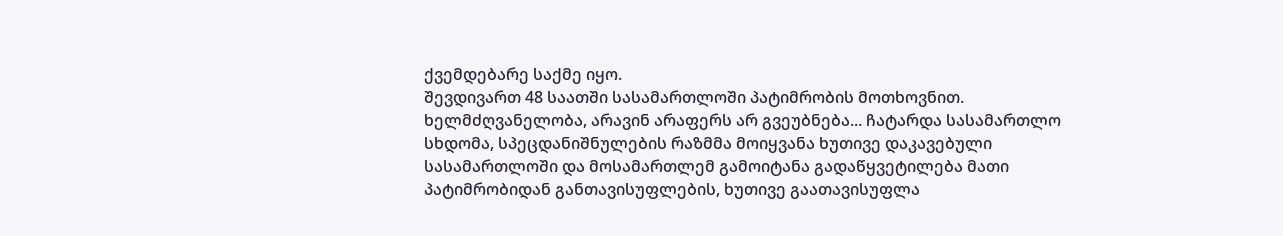ქვემდებარე საქმე იყო.
შევდივართ 48 საათში სასამართლოში პატიმრობის მოთხოვნით. ხელმძღვანელობა, არავინ არაფერს არ გვეუბნება... ჩატარდა სასამართლო სხდომა, სპეცდანიშნულების რაზმმა მოიყვანა ხუთივე დაკავებული სასამართლოში და მოსამართლემ გამოიტანა გადაწყვეტილება მათი პატიმრობიდან განთავისუფლების, ხუთივე გაათავისუფლა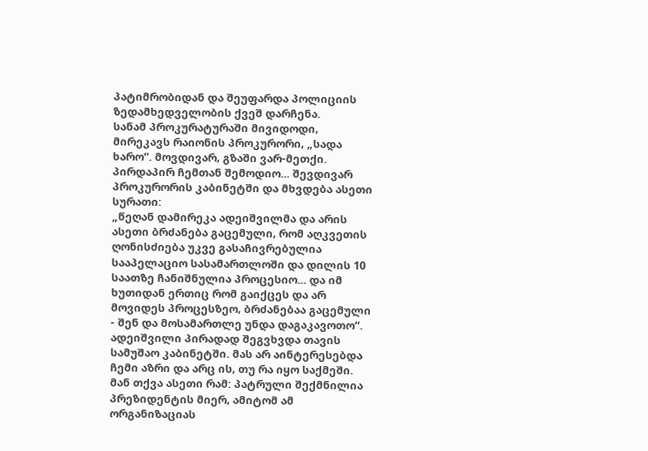პატიმრობიდან და შეუფარდა პოლიციის ზედამხედველობის ქვეშ დარჩენა.
სანამ პროკურატურაში მივიდოდი, მირეკავს რაიონის პროკურორი, „სადა ხარო“. მოვდივარ, გზაში ვარ-მეთქი. პირდაპირ ჩემთან შემოდიო... შევდივარ პროკურორის კაბინეტში და მხვდება ასეთი სურათი:
„წეღან დამირეკა ადეიშვილმა და არის ასეთი ბრძანება გაცემული, რომ აღკვეთის ღონისძიება უკვე გასაჩივრებულია სააპელაციო სასამართლოში და დილის 10 საათზე ჩანიშნულია პროცესიო... და იმ ხუთიდან ერთიც რომ გაიქცეს და არ მოვიდეს პროცესზეო, ბრძანებაა გაცემული - შენ და მოსამართლე უნდა დაგაკავოთო“.
ადეიშვილი პირადად შეგვხვდა თავის სამუშაო კაბინეტში. მას არ აინტერესებდა ჩემი აზრი და არც ის, თუ რა იყო საქმეში. მან თქვა ასეთი რამ: პატრული შექმნილია პრეზიდენტის მიერ, ამიტომ ამ ორგანიზაციას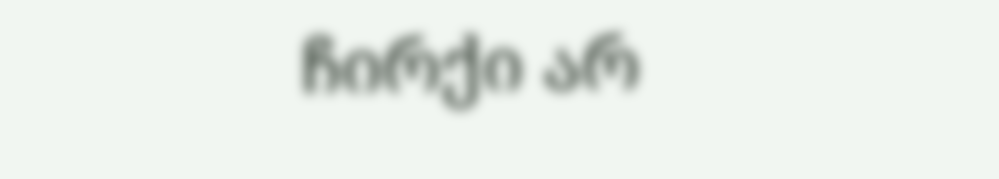ჩირქი არ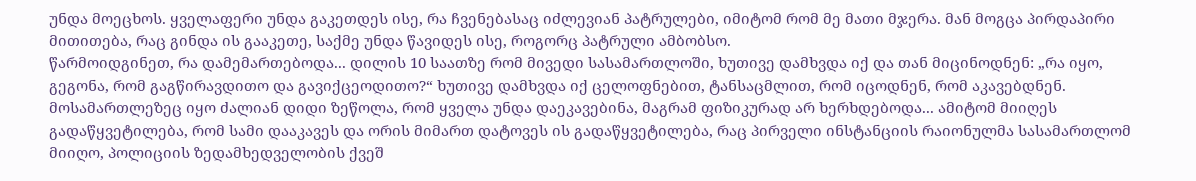უნდა მოეცხოს. ყველაფერი უნდა გაკეთდეს ისე, რა ჩვენებასაც იძლევიან პატრულები, იმიტომ რომ მე მათი მჯერა. მან მოგცა პირდაპირი მითითება, რაც გინდა ის გააკეთე, საქმე უნდა წავიდეს ისე, როგორც პატრული ამბობსო.
წარმოიდგინეთ, რა დამემართებოდა... დილის 10 საათზე რომ მივედი სასამართლოში, ხუთივე დამხვდა იქ და თან მიცინოდნენ: „რა იყო, გეგონა, რომ გაგწირავდითო და გავიქცეოდითო?“ ხუთივე დამხვდა იქ ცელოფნებით, ტანსაცმლით, რომ იცოდნენ, რომ აკავებდნენ.
მოსამართლეზეც იყო ძალიან დიდი ზეწოლა, რომ ყველა უნდა დაეკავებინა, მაგრამ ფიზიკურად არ ხერხდებოდა... ამიტომ მიიღეს გადაწყვეტილება, რომ სამი დააკავეს და ორის მიმართ დატოვეს ის გადაწყვეტილება, რაც პირველი ინსტანციის რაიონულმა სასამართლომ მიიღო, პოლიციის ზედამხედველობის ქვეშ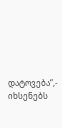დატოვება“,- იხსენებს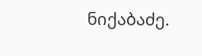ნიქაბაძე.